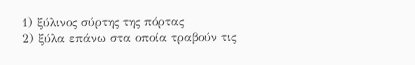1) ξύλινος σύρτης της πόρτας
2) ξύλα επάνω στα οποία τραβούν τις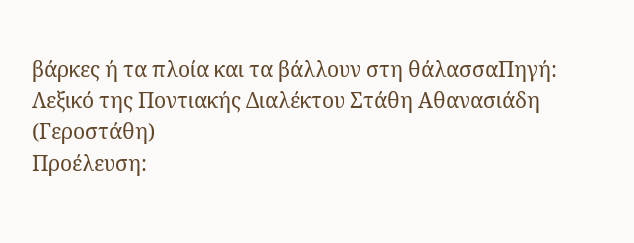βάρκες ή τα πλοία και τα βάλλουν στη θάλασσαΠηγή: Λεξικό της Ποντιακής Διαλέκτου Στάθη Αθανασιάδη (Γεροστάθη)
Προέλευση: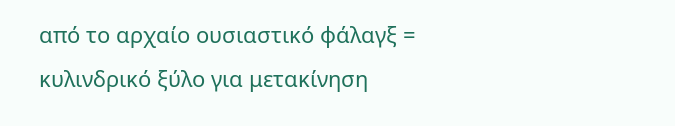από το αρχαίο ουσιαστικό φάλαγξ = κυλινδρικό ξύλο για μετακίνηση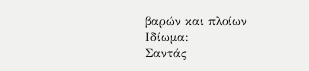βαρών και πλοίων
Ιδίωμα:
Σαντάς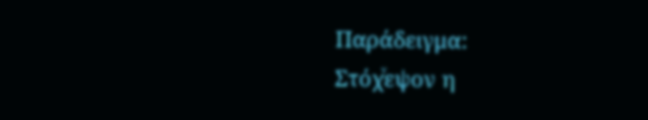Παράδειγμα:
Στόχͮεψον η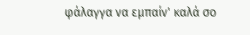φάλαγγα να εμπαίν' καλά σο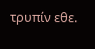τρυπίν εθε.